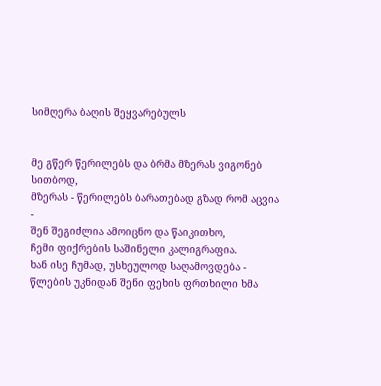სიმღერა ბაღის შეყვარებულს


მე გწერ წერილებს და ბრმა მზერას ვიგონებ სითბოდ,
მზერას - წერილებს ბარათებად გზად რომ აცვია -
შენ შეგიძლია ამოიცნო და წაიკითხო,
ჩემი ფიქრების საშინელი კალიგრაფია.
ხან ისე ჩუმად, უსხეულოდ საღამოვდება -
წლების უკნიდან შენი ფეხის ფრთხილი ხმა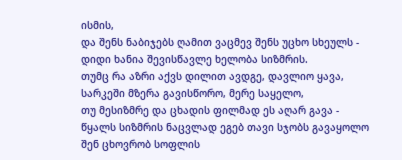ისმის,
და შენს ნაბიჯებს ღამით ვაცმევ შენს უცხო სხეულს -
დიდი ხანია შევისწავლე ხელობა სიზმრის.
თუმც რა აზრი აქვს დილით ავდგე, დავლიო ყავა,
სარკეში მზერა გავისწორო, მერე საყელო,
თუ მესიზმრე და ცხადის ფილმად ეს აღარ გავა -
წყალს სიზმრის ნაცვლად ეგებ თავი სჯობს გავაყოლო
შენ ცხოვრობ სოფლის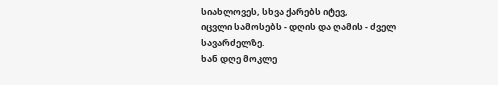სიახლოვეს, სხვა ქარებს იტევ,
იცვლი სამოსებს - დღის და ღამის - ძველ სავარძელზე.
ხან დღე მოკლე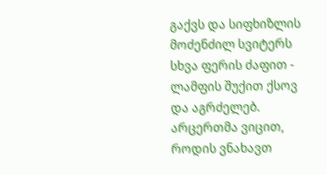გაქვს და სიფხიზლის მოძენძილ სვიტერს
სხვა ფერის ძაფით - ლამფის შუქით ქსოვ და აგრძელებ.
არცერთმა ვიცით, როდის ვნახავთ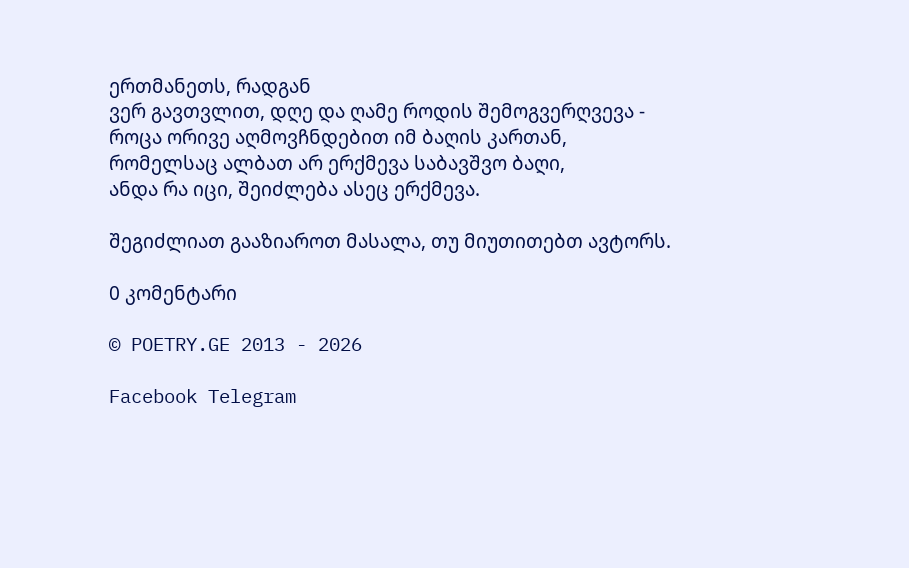ერთმანეთს, რადგან
ვერ გავთვლით, დღე და ღამე როდის შემოგვერღვევა -
როცა ორივე აღმოვჩნდებით იმ ბაღის კართან,
რომელსაც ალბათ არ ერქმევა საბავშვო ბაღი,
ანდა რა იცი, შეიძლება ასეც ერქმევა.

შეგიძლიათ გააზიაროთ მასალა, თუ მიუთითებთ ავტორს.

0 კომენტარი

© POETRY.GE 2013 - 2026

Facebook Telegram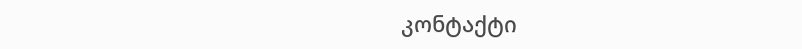კონტაქტი